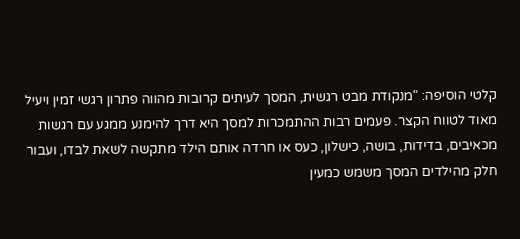קלטי הוסיפה: "מנקודת מבט רגשית, המסך לעיתים קרובות מהווה פתרון רגשי זמין ויעיל מאוד לטווח הקצר. פעמים רבות ההתמכרות למסך היא דרך להימנע ממגע עם רגשות מכאיבים, בדידות, בושה, כישלון, כעס או חרדה אותם הילד מתקשה לשאת לבדו, ועבור חלק מהילדים המסך משמש כמעין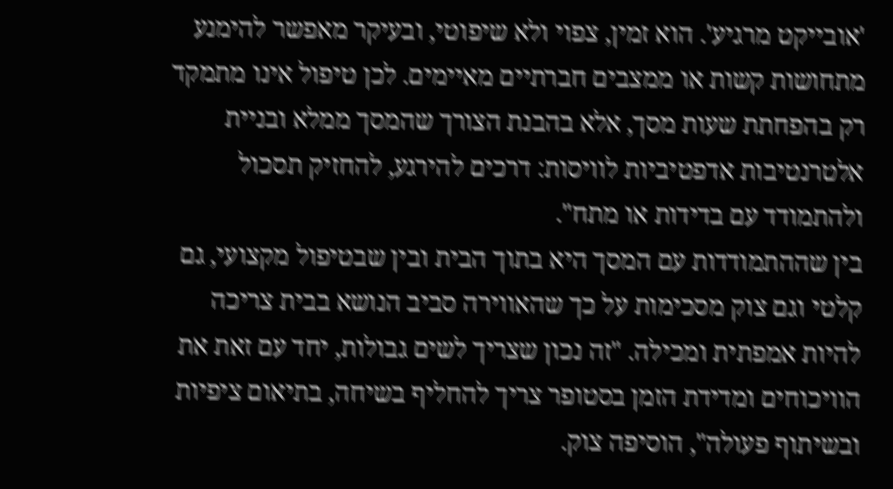'אובייקט מרגיע'. הוא זמין, צפוי ולא שיפוטי, ובעיקר מאפשר להימנע מתחושות קשות או ממצבים חברתיים מאיימים. לכן טיפול אינו מתמקד רק בהפחתת שעות מסך, אלא בהבנת הצורך שהמסך ממלא ובניית אלטרנטיבות אדפטיביות לוויסות: דרכים להירגע, להחזיק תסכול ולהתמודד עם בדידות או מתח".
בין שההתמודדות עם המסך היא בתוך הבית ובין שבטיפול מקצועי, גם קלטי וגם צוק מסכימות על כך שהאווירה סביב הנושא בבית צריכה להיות אמפתית ומכילה. "זה נכון שצריך לשים גבולות, יחד עם זאת את הוויכוחים ומדידת הזמן בסטופר צריך להחליף בשיחה, בתיאום ציפיות ובשיתוף פעולה", הוסיפה צוק.